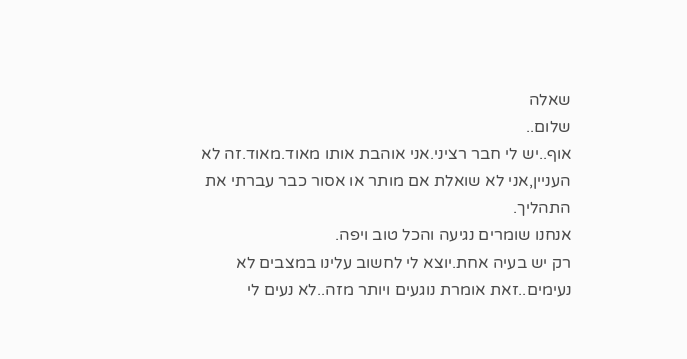שאלה
שלום..
אוף..יש לי חבר רציני.אני אוהבת אותו מאוד.מאוד.זה לא העניין,אני לא שואלת אם מותר או אסור כבר עברתי את התהליך.
אנחנו שומרים נגיעה והכל טוב ויפה.
רק יש בעיה אחת.יוצא לי לחשוב עלינו במצבים לא נעימים..זאת אומרת נוגעים ויותר מזה..לא נעים לי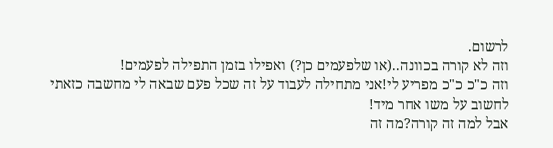לרשום.
וזה לא קורה בכוונה..(או שלפעמים כן?) ואפילו בזמן התפילה לפעמים!
וזה כ"כ כ"כ מפריע לי!אני מתחילה לעבוד על זה שכל פעם שבאה לי מחשבה כזאתי לחשוב על משו אחר מיד!
אבל למה זה קורה?מה זה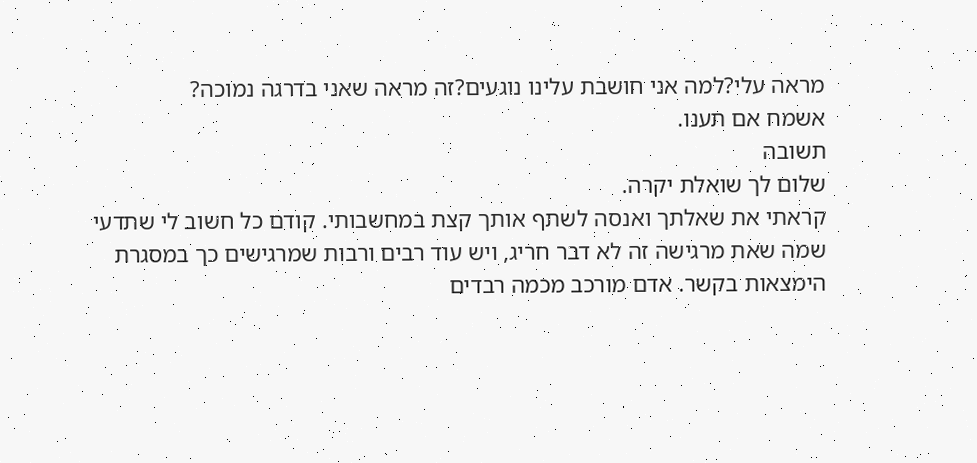מראה עלי?למה אני חושבת עלינו נוגעים?זה מראה שאני בדרגה נמוכה?
אשמח אם תענו.
תשובה
שלום לך שואלת יקרה.
קראתי את שאלתך ואנסה לשתף אותך קצת במחשבותי. קודם כל חשוב לי שתדעי שמה שאת מרגישה זה לא דבר חריג, ויש עוד רבים ורבות שמרגישים כך במסגרת הימצאות בקשר. אדם מורכב מכמה רבדים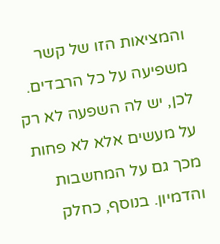והמציאות הזו של קשר משפיעה על כל הרבדים. לכן, יש לה השפעה לא רק על מעשים אלא לא פחות מכך גם על המחשבות והדמיון. בנוסף, כחלק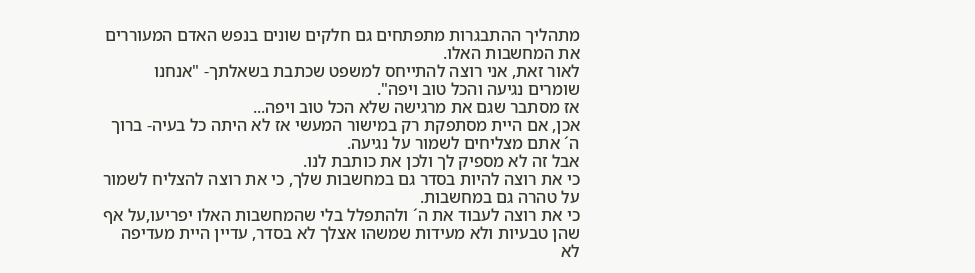מתהליך ההתבגרות מתפתחים גם חלקים שונים בנפש האדם המעוררים את המחשבות האלו.
לאור זאת, אני רוצה להתייחס למשפט שכתבת בשאלתך- "אנחנו שומרים נגיעה והכל טוב ויפה".
אז מסתבר שגם את מרגישה שלא הכל טוב ויפה...
אכן, אם היית מסתפקת רק במישור המעשי אז לא היתה כל בעיה- ברוך ה´ אתם מצליחים לשמור על נגיעה.
אבל זה לא מספיק לך ולכן את כותבת לנו.
כי את רוצה להיות בסדר גם במחשבות שלך, כי את רוצה להצליח לשמור על טהרה גם במחשבות.
כי את רוצה לעבוד את ה´ ולהתפלל בלי שהמחשבות האלו יפריעו,על אף שהן טבעיות ולא מעידות שמשהו אצלך לא בסדר, עדיין היית מעדיפה לא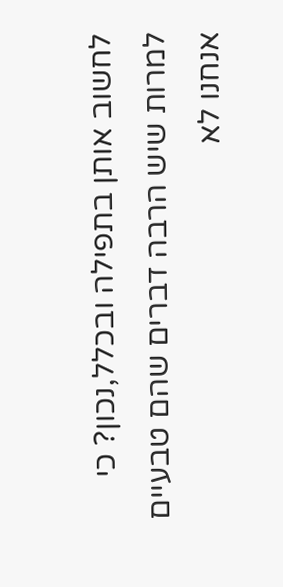לחשוב אותן בתפילה ובכלל,נכון? כי למרות שיש הרבה דברים שהם טבעיים אנחנו לא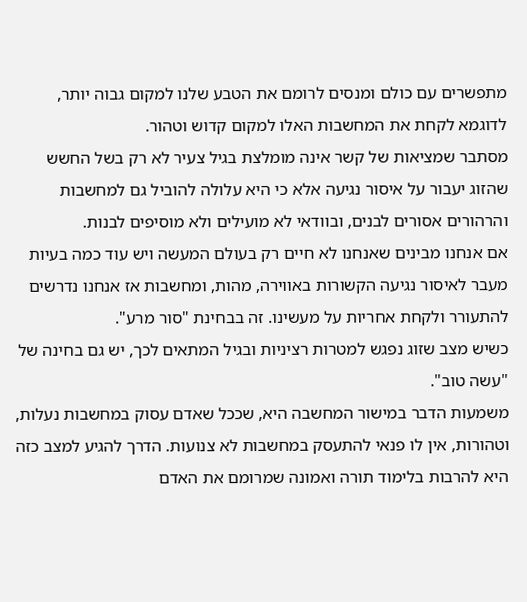מתפשרים עם כולם ומנסים לרומם את הטבע שלנו למקום גבוה יותר, לדוגמא לקחת את המחשבות האלו למקום קדוש וטהור.
מסתבר שמציאות של קשר אינה מומלצת בגיל צעיר לא רק בשל החשש שהזוג יעבור על איסור נגיעה אלא כי היא עלולה להוביל גם למחשבות והרהורים אסורים לבנים, ובוודאי לא מועילים ולא מוסיפים לבנות.
אם אנחנו מבינים שאנחנו לא חיים רק בעולם המעשה ויש עוד כמה בעיות מעבר לאיסור נגיעה הקשורות באווירה, מהות, ומחשבות אז אנחנו נדרשים להתעורר ולקחת אחריות על מעשינו. זה בבחינת "סור מרע".
כשיש מצב שזוג נפגש למטרות רציניות ובגיל המתאים לכך, יש גם בחינה של "עשה טוב".
משמעות הדבר במישור המחשבה היא, שככל שאדם עסוק במחשבות נעלות, וטהורות, אין לו פנאי להתעסק במחשבות לא צנועות. הדרך להגיע למצב כזה היא להרבות בלימוד תורה ואמונה שמרומם את האדם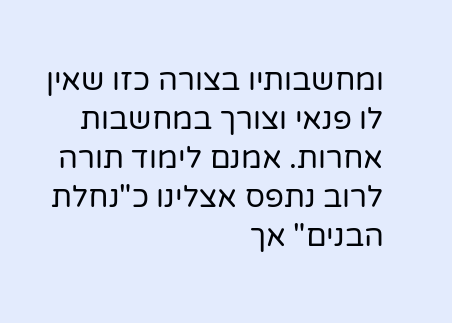ומחשבותיו בצורה כזו שאין לו פנאי וצורך במחשבות אחרות. אמנם לימוד תורה לרוב נתפס אצלינו כ"נחלת הבנים" אך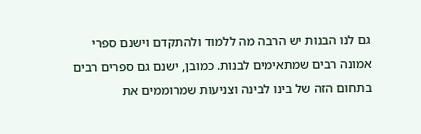גם לנו הבנות יש הרבה מה ללמוד ולהתקדם וישנם ספרי אמונה רבים שמתאימים לבנות. כמובן, ישנם גם ספרים רבים בתחום הזה של בינו לבינה וצניעות שמרוממים את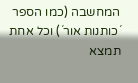המחשבה (כמו הספר ´כותנות אור´) וכל אחת תמצא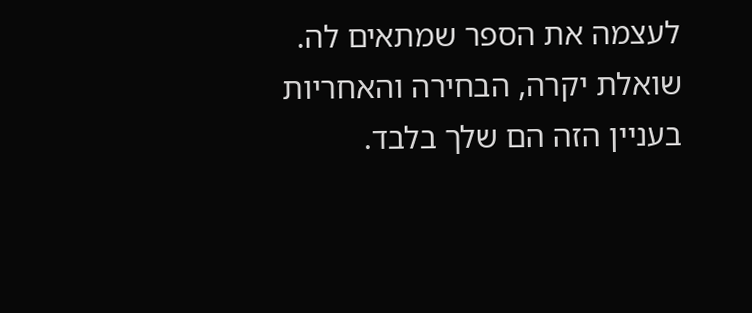לעצמה את הספר שמתאים לה.
שואלת יקרה, הבחירה והאחריות בעניין הזה הם שלך בלבד.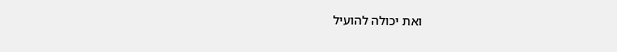ואת יכולה להועיל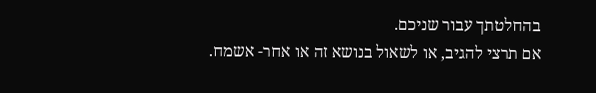בהחלטתך עבור שניכם.
אם תרצי להגיב, או לשאול בנושא זה או אחר- אשמח.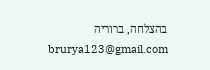בהצלחה, ברוריה
brurya123@gmail.com